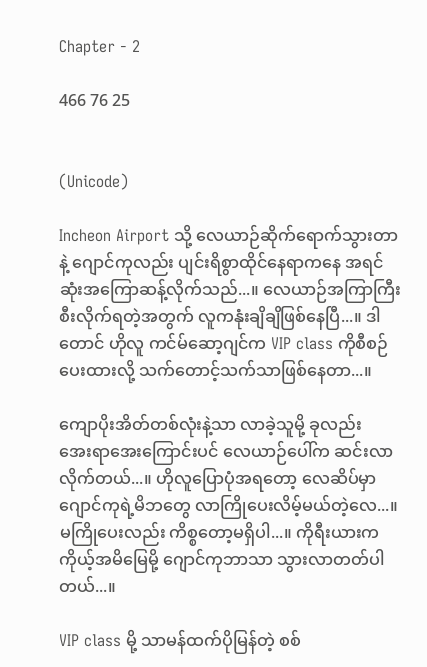Chapter - 2

466 76 25


(Unicode)

Incheon Airport သို့ လေယာဉ်ဆိုက်ရောက်သွားတာနဲ့ ဂျောင်ကုလည်း ပျင်းရိစွာထိုင်နေရာကနေ အရင်ဆုံးအကြောဆန့်လိုက်သည်...။ လေယာဉ်အကြာကြီး စီးလိုက်ရတဲ့အတွက် လူကနုံးချိချိဖြစ်နေပြီ...။ ဒါတောင် ဟိုလူ ကင်မ်ဆော့ဂျင်က VIP class ကိုစီစဉ်ပေးထားလို့ သက်တောင့်သက်သာဖြစ်နေတာ...။

ကျောပိုးအိတ်တစ်လုံးနဲ့သာ လာခဲ့သူမို့ ခုလည်းအေး‌ရာအေးကြောင်းပင် လေယာဉ်ပေါ်က‌ ဆင်းလာလိုက်တယ်...။ ဟိုလူပြောပုံအရတော့ လေဆိပ်မှာ ဂျောင်ကုရဲ့မိဘတွေ လာကြိုပေးလိမ့်မယ်တဲ့လေ...။ မကြိုပေးလည်း ကိစ္စတော့မရှိပါ...။ ကိုရီးယားက ကိုယ့်အမိမြေမို့ ဂျောင်ကုဘာသာ သွားလာတတ်ပါတယ်...။

VIP class မို့ သာမန်ထက်ပိုမြန်တဲ့ စစ်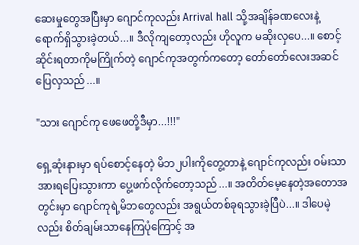ဆေးမှုတွေအပြီးမှာ ဂျောင်ကုလည်း Arrival hall သို့အချိန်ခဏလေးနဲ့ ရောက်ရှိသွားခဲ့တယ်...။ ဒီလိုကျတော့လည်း ဟိုလူက မဆိုးလှပေ...။ စောင့်ဆိုင်းရတာကိုမကြိုက်တဲ့ ဂျောင်ကုအတွက်ကတော့ တော်‌တော်လေးအဆင်ပြေလှသည်...။

"သား ဂျောင်ကု ဖေဖေတို့ဒီမှာ...!!!"

ရှေ့ဆုံးနားမှာ ရပ်စောင့်နေတဲ့ မိဘ၂ပါးကိုတွေ့တာနဲ့ ဂျောင်ကုလည်း ဝမ်းသာအားရပြေးသွားကာ ပွေ့ဖက်လိုက်တော့သည်...။ အတိတ်မေ့နေတဲ့အတောအတွင်းမှာ ဂျောင်ကုရဲ့မိဘတွေလည်း အရွယ်တစ်ခုရသွားခဲ့ပြီပဲ...။ ဒါပေမဲ့လည်း စိတ်ချမ်းသာနေကြပုံကြောင့် အ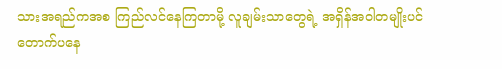သားအရည်ကအစ ကြည်လင်နေကြတာမို့ လူချမ်းသာတွေရဲ့ အရှိန်အဝါတမျိုးပင် တောက်ပနေ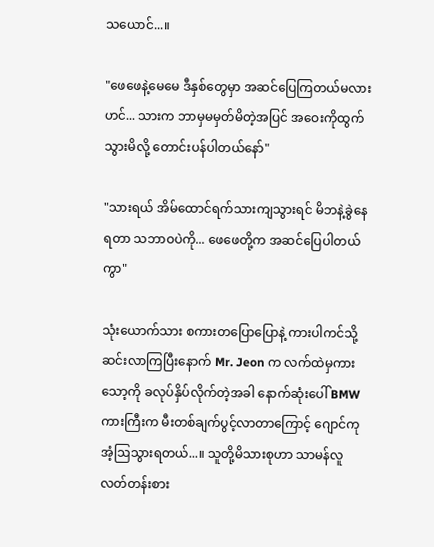သ‌ယောင်...။

"ဖေဖေနဲ့မေမေ ဒီနှစ်တွေမှာ အဆင်ပြေကြတယ်မလားဟင်... သားက ဘာမှမမှတ်မိတဲ့အပြင် အဝေးကိုထွက်သွားမိလို့ တောင်းပန်ပါတယ်နော်"

"သားရယ် အိမ်ထောင်ရက်သားကျသွားရင် မိဘနဲ့ခွဲနေရတာ သဘာဝပဲကို... ဖေဖေတို့က အဆင်ပြေပါတယ်ကွာ"

သုံးယောက်သား စကားတပြောပြောနဲ့ ကားပါကင်သို့ဆင်းလာကြပြီးနောက် Mr. Jeon က လက်ထဲမှကားသော့ကို ခလုပ်နှိပ်လိုက်တဲ့အခါ နောက်ဆုံးပေါ် BMW ကားကြီးက မီးတစ်ချက်ပွင့်လာတာကြောင့် ဂျောင်ကုအံ့ဩသွားရတယ်...။ သူတို့မိသားစုဟာ သာမန်လူလတ်တန်းစား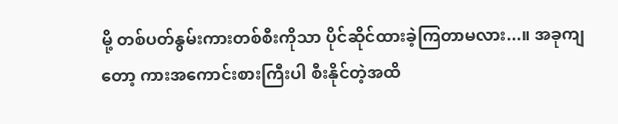မို့ တစ်ပတ်နွမ်းကားတစ်စီးကိုသာ ပိုင်ဆိုင်ထားခဲ့ကြတာမလား...။ အခုကျတော့ ကားအကောင်းစားကြီးပါ စီးနိုင်တဲ့အထိ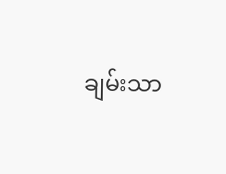ချမ်းသာ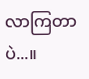လာကြတာပဲ...။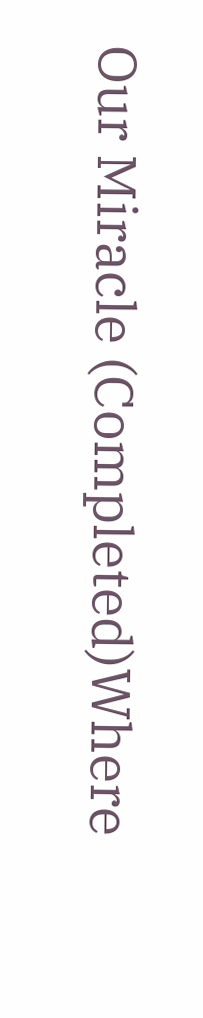Our Miracle (Completed)Where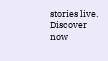stories live. Discover now